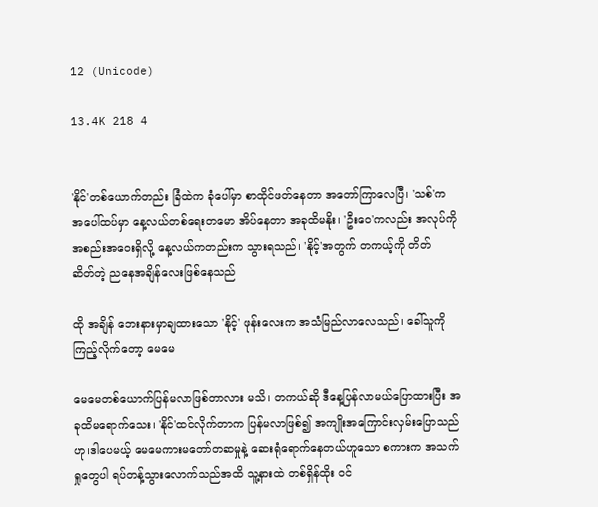12 (Unicode)

13.4K 218 4


'နိုင်'တစ်ယောက်တည်း ခြံထဲက ခုံပေါ်မှာ စာထိုင်ဖတ်နေတာ အတော်ကြာလေပြီ၊ 'သစ်'က အပေါ်ထပ်မှာ နေ့လယ်တစ်ရေးတမော အိပ်နေတာ အခုထိမနိုး၊ 'ဦးဝေ'ကလည်း အလုပ်ကိုအစည်းအဝေးရှိလို့ နေ့လယ်ကတည်းက သွားရသည်၊ 'နိုင့်'အတွက် တကယ့်ကို တိတ်ဆိတ်‌တဲ့ ညနေအ‌ချိန်လေးဖြစ်နေသည်

ထို အချိန် ဘေးနားမှာချထားသော 'နိုင့်' ဖုန်းလေးက အသံမြည်လာလေသည်၊ ခေါ်သူကို ကြည့်လိုက်တော့ မေမေ

မေမေတစ်ယောက်ပြန်မလာဖြစ်တာလား မသိ၊ တကယ်ဆို ဒီနေ့ပြန်လာမယ်ပြောထားပြီး အခုထိမရောက်သေး၊ 'နိုင်'ထင်လိုက်တာက ပြန်မလာဖြစ်၍ အကျိုးအကြောင်းလှမ်းပြောသည်ဟု၊ဒါပေမယ့် မေမေကားမတော်တဆမှုနဲ့ ဆေးရုံရောက်နေတယ်ဟူသော စကားက အသက်ရှုတွေပါ ရပ်တန့်သွားလောက်သည်အထိ သူ့နားထဲ တစ်ရှိန်ထိုး ဝင်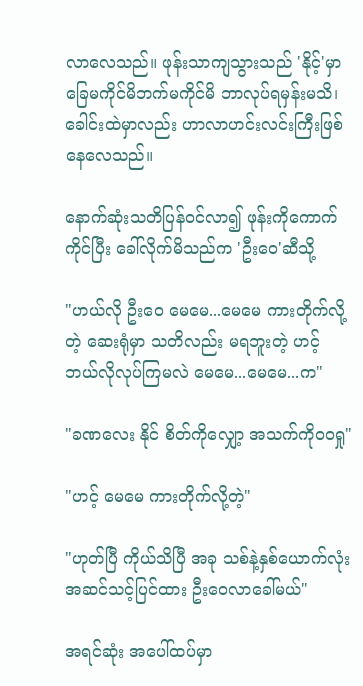လာလေသည်။ ဖုန်းသာကျသွားသည် 'နိုင့်'မှာ ခြေမကိုင်မိဘက်မကိုင်မိ ဘာလုပ်ရမှန်းမသိ၊ ခေါင်းထဲမှာလည်း ဟာလာဟင်းလင်းကြီးဖြစ်နေလေသည်။

နောက်ဆုံးသတိပြန်ဝင်လာ၍ ဖုန်းကိုကောက်ကိုင်ပြီး ခေါ်လိုက်မိသည်က 'ဦးဝေ'ဆီသို့

"ဟယ်လို ဦးဝေ မေမေ...မေမေ ကားတိုက်လို့တဲ့ ဆေးရုံမှာ သတိလည်း မရဘူးတဲ့ ဟင့် ဘယ်လိုလုပ်ကြမလဲ မေမေ...မေမေ...က"

"ခဏလေး နိုင် စိတ်ကိုလျှော့ အသက်ကိုဝဝရှု"

"ဟင့် မေမေ ကားတိုက်လို့တဲ့"

"ဟုတ်ပြီ ကိုယ်သိပြီ အခု သစ်နဲ့နှစ်ယောက်လုံး အဆင်သင့်ပြင်ထား ဦးဝေလာခေါ်မယ်"

အရင်ဆုံး အပေါ်ထပ်မှာ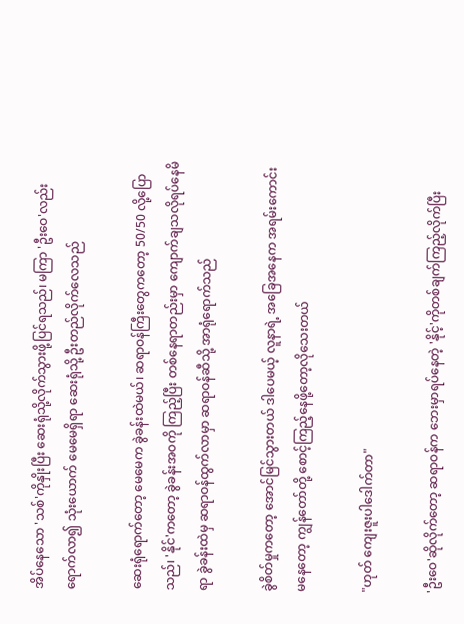အိပ်နေသော 'သစ်'ကိုနှိုးပြီး ဆေးရုံသို့လိုက်သွားဖို့ပြင်ရသည်၊ မကြာ 'ဦးဝေ'လည်း ရောက်လာ၍ သုံးယောက် မေမေရှိရာ ဆေးရုံသို့ ဦးတည်လိုက်လေသည်

ဆေးရုံရောက်တော့ မေမေက ခွဲခန်းထဲမယ်၊ ဆရာဝန်ကြီးတွေကတော့ 50/50 လို့ပြောသည်၊ 'နိုင်'ကတော့ ခွဲခန်းအဝကို ကြည့်ပြီး တစ်နေရာတည်းမှာ ကျောက်ချသလိုရပ်နေမိရာ ခွဲခန်းထဲမှ ဆရာဝန်ထွက်လာမှာ ဆရာဝန်ဆီသို့ အာရုံရောက်သည်

ခွဲစိတ်မှုကတော့ အောင်မြင်သွားတယ် ဒါပေမယ့် လူနာရဲ့ အခြေအနေက ‌အရမ်းကောင်းမနေတော့ ကျွန်တော်တို့ စောင့်ကြည့်နေဖို့တော့လိုသေးတယ်

"ဟုတ် ကျေးဇူးပါဒေါက်တာ"

'ဦးဝေ'ဆို‌လိုက်တော့ ဆရာဝန်က ဘေးမှာရပ်နေတဲ့ 'နိုင့်'ကိုတစ်ချက်ကြည့်လိုက်ပြီး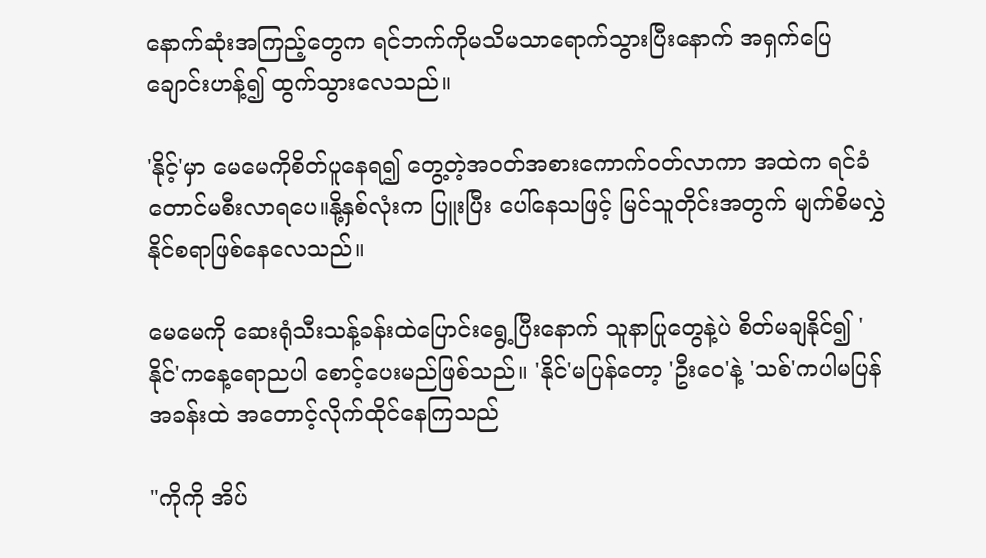နောက်ဆုံးအကြည့်တွေက ရင်ဘက်ကိုမသိမသာရောက်သွားပြီးနောက် အရှက်ပြေချောင်းဟန့်၍ ထွက်သွားလေသည်။

'နိုင့်'မှာ မေမေကိုစိတ်ပူနေရ၍ တွေ့တဲ့အဝတ်အစားကောက်ဝတ်လာကာ အထဲက ရင်ခံတောင်မစီးလာရပေ။နို့နှစ်လုံးက ပြူးပြီး ပေါ်နေသဖြင့် မြင်သူတိုင်းအတွက် မျက်စိမလွှဲနိုင်စရာဖြစ်နေလေသည်။

မေမေကို ဆေးရုံသီးသန့်ခန်းထဲပြောင်းရွေ့ပြီးနောက် သူနာပြုတွေနဲ့ပဲ စိတ်မချနိုင်၍ 'နိုင်'ကနေ့ရောညပါ စောင့်ပေးမည်ဖြစ်သည်။ 'နိုင်'မပြန်တော့ 'ဦးဝေ'နဲ့ 'သစ်'ကပါမပြန် အခန်းထဲ အတောင့်လိုက်ထိုင်နေကြသည်

"ကိုကို အိပ်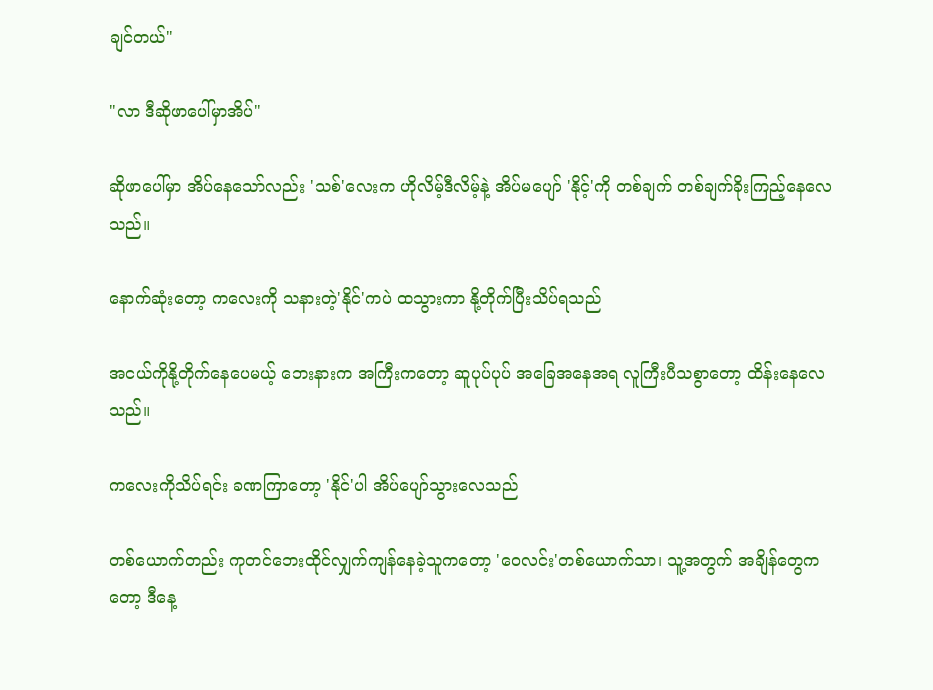ချင်တယ်"

"လာ ဒီဆိုဖာပေါ်မှာအိပ်"

ဆိုဖာပေါ်မှာ အိပ်နေသော်လည်း 'သစ်'လေးက ဟိုလိမ့်ဒီလိမ့်နဲ့ အိပ်မပျော် 'နိုင့်'ကို တစ်ချက် တစ်ချက်ခိုးကြည့်နေလေသည်။

နောက်ဆုံးတော့ ကလေးကို သနားတဲ့'နိုင်'ကပဲ ထသွားကာ နို့တိုက်ပြီးသိပ်ရသည်

အငယ်ကိုနို့တိုက်နေပေမယ့် ဘေးနားက အကြီးကတော့ ဆူပုပ်ပုပ် အခြေအနေအရ လူကြီးပီသစွာတော့ ထိန်းနေလေသည်။

ကလေးကိုသိပ်ရင်း ခဏကြာတော့ 'နိုင်'ပါ အိပ်ပျော်သွားလေသည်

တစ်ယောက်တည်း ကုတင်ဘေးထိုင်လျှက်ကျန်နေခဲ့သူကတော့ 'ဝေလင်း'တစ်ယောက်သာ၊ သူ့အတွက် အချိန်တွေကတော့ ဒီနေ့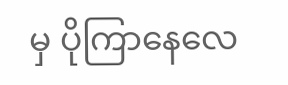မှ ပိုကြာနေလေ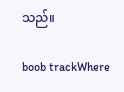သည်။

boob trackWhere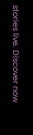stories live. Discover now